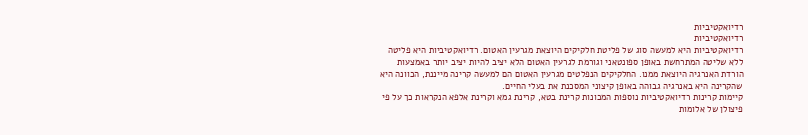רדיואקטיביות
רדיואקטיביות
רדיואקטיביות היא למעשה סוג של פליטת חלקיקים היוצאת מגרעין האטום. רדיואקטיביות היא פליטה ללא שליטה המתרחשת באופן ספונטאני וגורמת לגרעין האטום הלא יציב להיות יציב יותר באמצעות הורדת האנרגיה היוצאת ממנו. החלקיקים הנפלטים מגרעין האטום הם למעשה קרינה מייננת, הכוונה היא שהקרינה היא באנרגיה גבוהה באופן קיצוני המסכנת את בעלי החיים.
קיימות קרינות רדיואקטיביות נוספות המכונות קרינת בטא, קרינת גמא וקרינת אלפא הנקראות כך על פי פיצולן של אלומות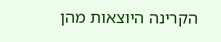הקרינה היוצאות מהן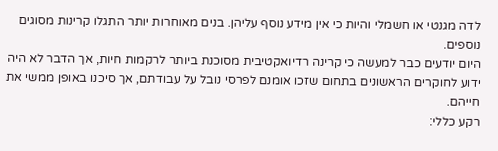לדה מגנטי או חשמלי והיות כי אין מידע נוסף עליהן. בנים מאוחרות יותר התגלו קרינות מסוגים נוספים.
היום יודעים כבר למעשה כי קרינה רדיואקטיבית מסוכנת ביותר לרקמות חיות, אך הדבר לא היה ידוע לחוקרים הראשונים בתחום שזכו אומנם לפרסי נובל על עבודתם, אך סיכנו באופן ממשי את חייהם.
רקע כללי: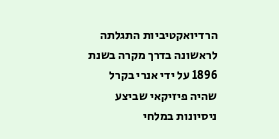הרדיואקטיביות התגלתה לראשונה בדרך מקרה בשנת 1896 על ידי אנרי בקרל שהיה פיזיקאי שביצע ניסיונות במלחי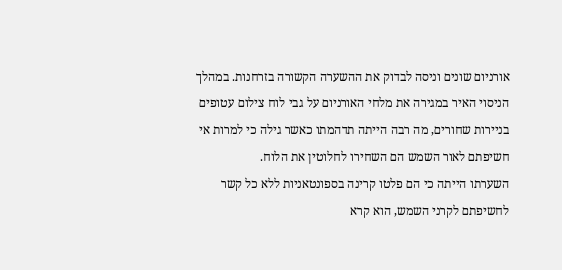אורניום שונים וניסה לבדוק את ההשערה הקשורה בזרחנות. במהלך הניסוי האיר במגירה את מלחי האורניום על גבי לוח צילום עטופים בניירות שחורים, מה רבה הייתה תדהמתו כאשר גילה כי למרות אי חשיפתם לאור השמש הם השחירו לחלוטין את הלוח.
השערתו הייתה כי הם פלטו קרינה בספונטאניות ללא כל קשר לחשיפתם לקרני השמש, הוא קרא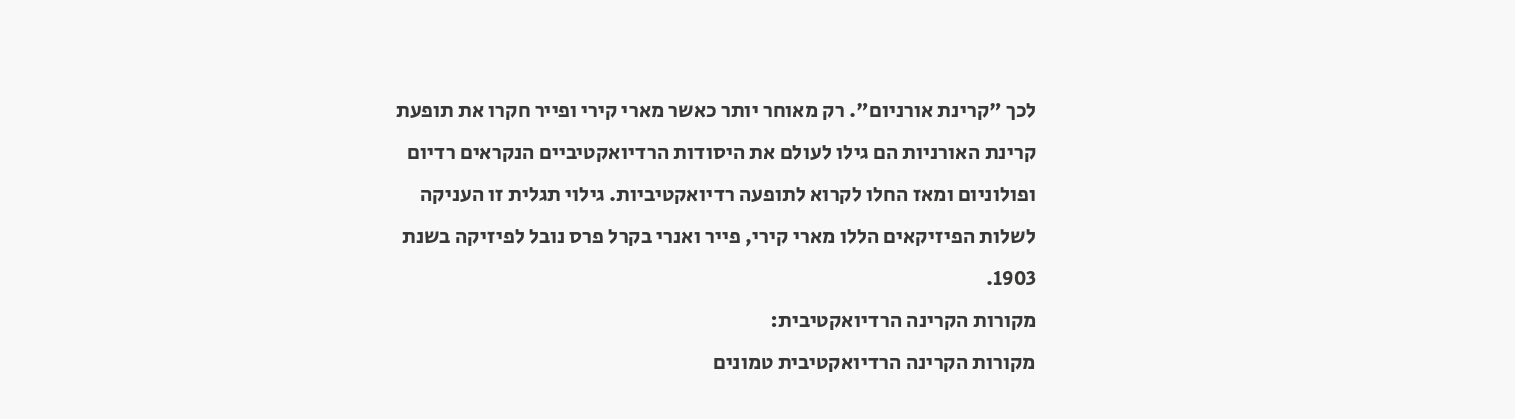לכך "קרינת אורניום". רק מאוחר יותר כאשר מארי קירי ופייר חקרו את תופעת קרינת האורניות הם גילו לעולם את היסודות הרדיואקטיביים הנקראים רדיום ופולוניום ומאז החלו לקרוא לתופעה רדיואקטיביות. גילוי תגלית זו העניקה לשלות הפיזיקאים הללו מארי קירי, פייר ואנרי בקרל פרס נובל לפיזיקה בשנת 1903.
מקורות הקרינה הרדיואקטיבית:
מקורות הקרינה הרדיואקטיבית טמונים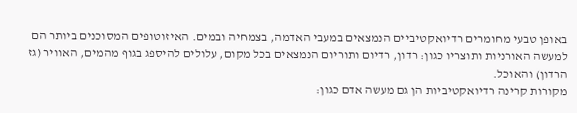באופן טבעי מחומרים רדיואקטיביים הנמצאים במעבי האדמה, בצמחיה ובמים. האיזוטופים המסוכנים ביותר הם למעשה האורניות ותוצריו כגון: רדון, רדיום ותוריום הנמצאים בכל מקום, עלולים להיספג בגוף מהמים, האוויר (גז הרדון) והאוכל.
מקורות קרינה רדיואקטיביות הן גם מעשה אדם כגון: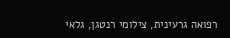רפואה גרעינית, צילומי רנטגן, גלאי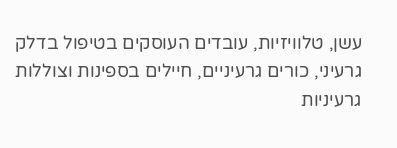עשן, טלוויזיות, עובדים העוסקים בטיפול בדלק גרעיני, כורים גרעיניים, חיילים בספינות וצוללות גרעיניות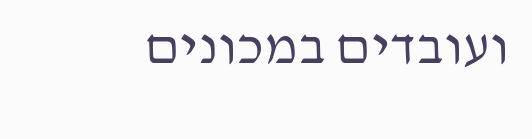ועובדים במכונים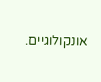אונקולוגיים.